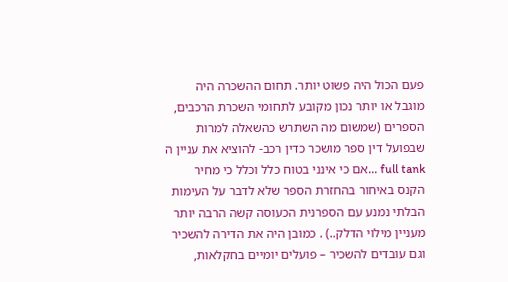פעם הכול היה פשוט יותר. תחום ההשכרה היה מוגבל או יותר נכון מקובע לתחומי השכרת הרכבים, הספרים (שמשום מה השתרש כהשאלה למרות שבפועל דין ספר מושכר כדין רכב- להוציא את עניין ה full tank ...אם כי אינני בטוח כלל וכלל כי מחיר הקנס באיחור בהחזרת הספר שלא לדבר על העימות הבלתי נמנע עם הספרנית הכעוסה קשה הרבה יותר מעניין מילוי הדלק..) . כמובן היה את הדירה להשכיר וגם עובדים להשכיר – פועלים יומיים בחקלאות,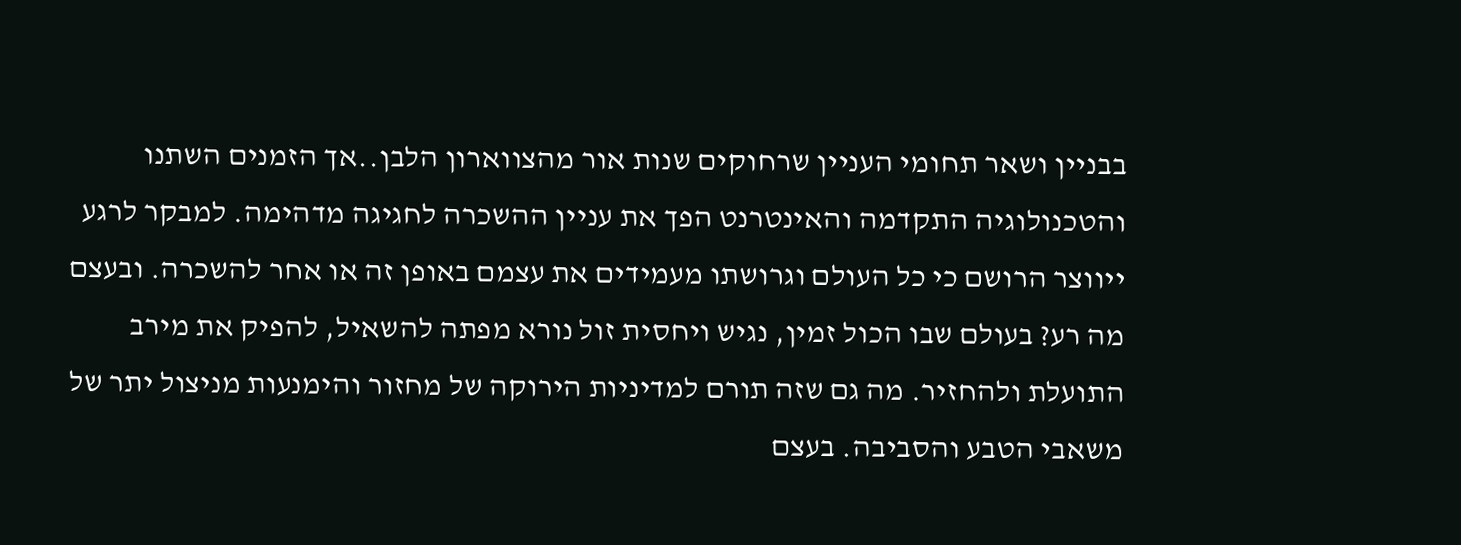בבניין ושאר תחומי העניין שרחוקים שנות אור מהצווארון הלבן..אך הזמנים השתנו והטכנולוגיה התקדמה והאינטרנט הפך את עניין ההשכרה לחגיגה מדהימה. למבקר לרגע ייווצר הרושם כי כל העולם וגרושתו מעמידים את עצמם באופן זה או אחר להשכרה. ובעצם מה רע? בעולם שבו הכול זמין, נגיש ויחסית זול נורא מפתה להשאיל, להפיק את מירב התועלת ולהחזיר. מה גם שזה תורם למדיניות הירוקה של מחזור והימנעות מניצול יתר של משאבי הטבע והסביבה. בעצם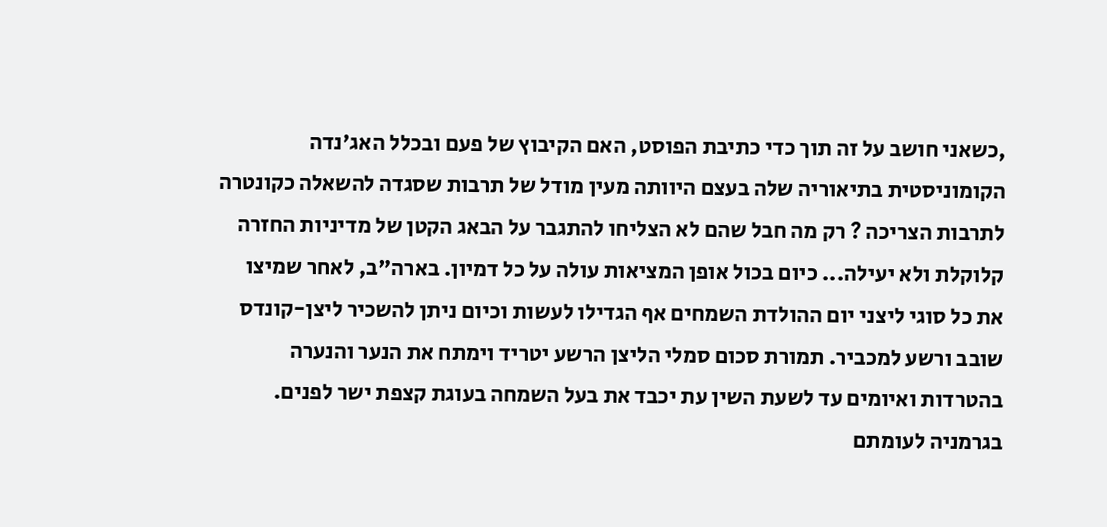,כשאני חושב על זה תוך כדי כתיבת הפוסט, האם הקיבוץ של פעם ובכלל האג'נדה הקומוניסטית בתיאוריה שלה בעצם היוותה מעין מודל של תרבות שסגדה להשאלה כקונטרה לתרבות הצריכה ? רק מה חבל שהם לא הצליחו להתגבר על הבאג הקטן של מדיניות החזרה קלוקלת ולא יעילה... כיום בכול אופן המציאות עולה על כל דמיון. בארה"ב, לאחר שמיצו את כל סוגי ליצני יום ההולדת השמחים אף הגדילו לעשות וכיום ניתן להשכיר ליצן-קונדס שובב ורשע למכביר. תמורת סכום סמלי הליצן הרשע יטריד וימתח את הנער והנערה בהטרדות ואיומים עד לשעת השין עת יכבד את בעל השמחה בעוגת קצפת ישר לפנים. בגרמניה לעומתם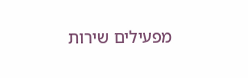מפעילים שירות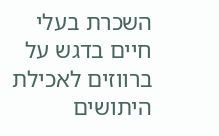השכרת בעלי חיים בדגש על ברווזים לאכילת היתושים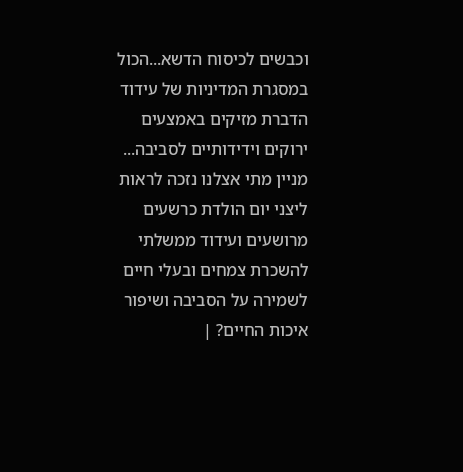וכבשים לכיסוח הדשא...הכול במסגרת המדיניות של עידוד הדברת מזיקים באמצעים ירוקים וידידותיים לסביבה... מניין מתי אצלנו נזכה לראות ליצני יום הולדת כרשעים מרושעים ועידוד ממשלתי להשכרת צמחים ובעלי חיים לשמירה על הסביבה ושיפור איכות החיים? |